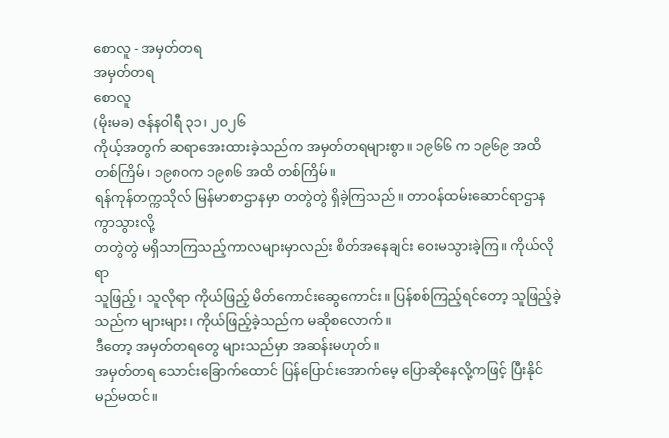စောလူ - အမှတ်တရ
အမှတ်တရ
စောလူ
(မိုးမခ) ဇန်နဝါရီ ၃၁၊ ၂၀၂၆
ကိုယ့်အတွက် ဆရာအေးထားခဲ့သည်က အမှတ်တရများစွာ။ ၁၉၆၆ က ၁၉၆၉ အထိ တစ်ကြိမ်၊ ၁၉၈၀က ၁၉၈၆ အထိ တစ်ကြိမ်။
ရန်ကုန်တက္ကသိုလ် မြန်မာစာဌာနမှာ တတွဲတွဲ ရှိခဲ့ကြသည်။ တာဝန်ထမ်းဆောင်ရာဌာန ကွာသွားလို့
တတွဲတွဲ မရှိသာကြသည့်ကာလများမှာလည်း စိတ်အနေချင်း ဝေးမသွားခဲ့ကြ။ ကိုယ်လိုရာ
သူဖြည့်၊ သူလိုရာ ကိုယ်ဖြည့် မိတ်ကောင်းဆွေကောင်း။ ပြန်စစ်ကြည့်ရင်တော့ သူဖြည့်ခဲ့သည်က များများ၊ ကိုယ်ဖြည့်ခဲ့သည်က မဆိုစလောက်။
ဒီတော့ အမှတ်တရတွေ များသည်မှာ အဆန်းမဟုတ်။
အမှတ်တရ သောင်းခြောက်ထောင် ပြန်ပြောင်းအောက်မေ့ ပြောဆိုနေလို့ကဖြင့် ပြီးနိုင်မည်မထင်။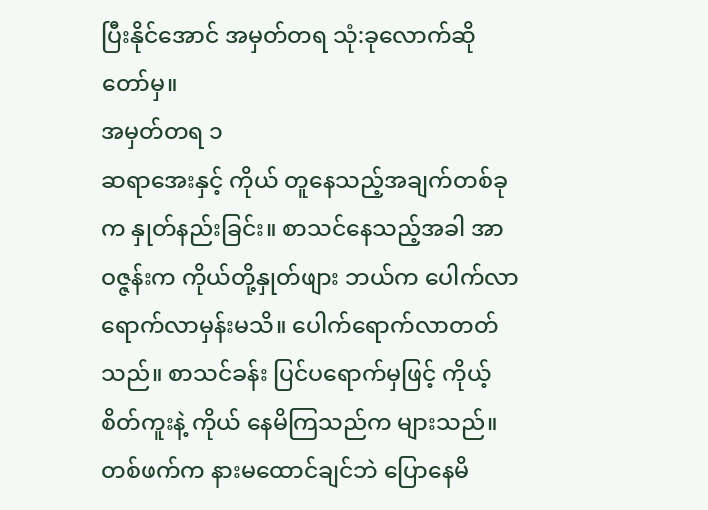ပြီးနိုင်အောင် အမှတ်တရ သုံ:ခုလောက်ဆို တော်မှ။
အမှတ်တရ ၁
ဆရာအေးနှင့် ကိုယ် တူနေသည့်အချက်တစ်ခုက နှုတ်နည်းခြင်း။ စာသင်နေသည့်အခါ အာဝဇ္ဇန်းက ကိုယ်တို့နှုတ်ဖျား ဘယ်က ပေါက်လာ ရောက်လာမှန်းမသိ။ ပေါက်ရောက်လာတတ်သည်။ စာသင်ခန်း ပြင်ပရောက်မှဖြင့် ကိုယ့်စိတ်ကူးနဲ့ ကိုယ် နေမိကြသည်က များသည်။ တစ်ဖက်က နားမထောင်ချင်ဘဲ ပြောနေမိ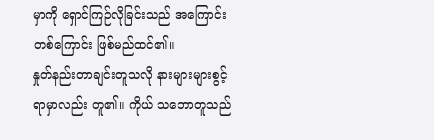မှာကို ရှောင်ကြဉ်လိုခြင်းသည် အကြောင်း တစ်ကြောင်း ဖြစ်မည်ထင်၏။
နှုတ်နည်းတာချင်းတူသလို နားများများစွင့်ရာမှာလည်း တူ၏။ ကိုယ် သဘောတူသည်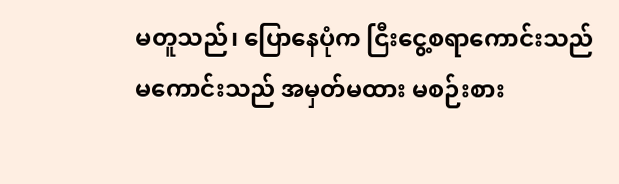မတူသည်၊ ပြောနေပုံက ငြီးငွေ့စရာကောင်းသည် မကောင်းသည် အမှတ်မထား မစဉ်းစား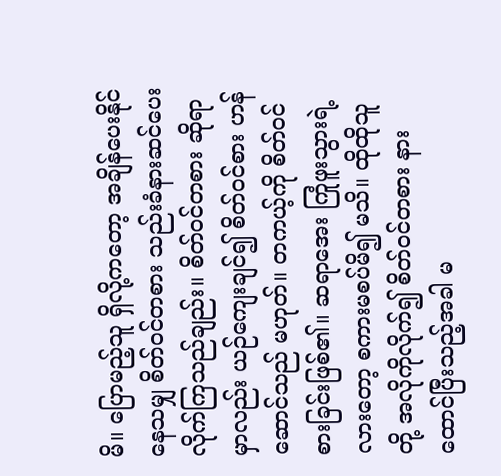မိ။ ပြောမည့်သူ ရှိလို့ကတော့ အချိန်ပေးနိုင်နေသမျှ စိတ်ဝင်တစား သည်းခံနားဆင်ပေးလိုက်ကြသည်ချည်း။ စိတ်ဝင်တစား ဆိုရာမှာလည်း ယဉ်ကျေးချင်၍ စိတ်ဝင်စား ဟန်ဆောင်သည် မဟုတ်။ တကယ့်ကို စိတ်ဝင်စားခြင်းဖြစ်၏။ ဆရာအေး ကြုံဖူးသွားရဲ့လားတော့ စကားမစပ်မိ၍ မသိ။ ထိုထိုသူတို့ အလိုကိုလိုက်၍ စိတ်ဝင်တစား နားထောင်ပြီးသည့်အခါ မ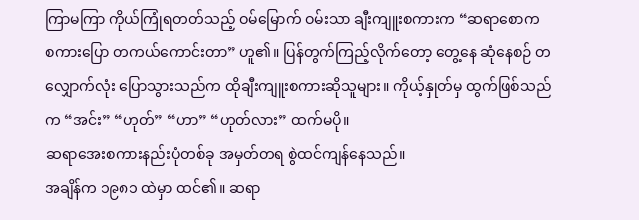ကြာမကြာ ကိုယ်ကြုံရတတ်သည့် ဝမ်မြောက် ဝမ်းသာ ချီးကျူးစကားက “ဆရာစောက စကားပြော တကယ်ကောင်းတာ” ဟူ၏။ ပြန်တွက်ကြည့်လိုက်တော့ တွေ့နေ ဆုံနေစဉ် တလျှောက်လုံး ပြောသွားသည်က ထိုချီးကျူးစကားဆိုသူများ။ ကိုယ့်နှုတ်မှ ထွက်ဖြစ်သည်က “အင်း” “ဟုတ်” “ဟာ” “ဟုတ်လား” ထက်မပို။
ဆရာအေးစကားနည်းပုံတစ်ခု အမှတ်တရ စွဲထင်ကျန်နေသည်။
အချိန်က ၁၉၈၁ ထဲမှာ ထင်၏။ ဆရာ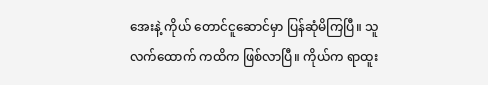အေးနဲ့ ကိုယ် တောင်ငူဆောင်မှာ ပြန်ဆုံမိကြပြီ။ သူ လက်ထောက် ကထိက ဖြစ်လာပြီ။ ကိုယ်က ရာထူး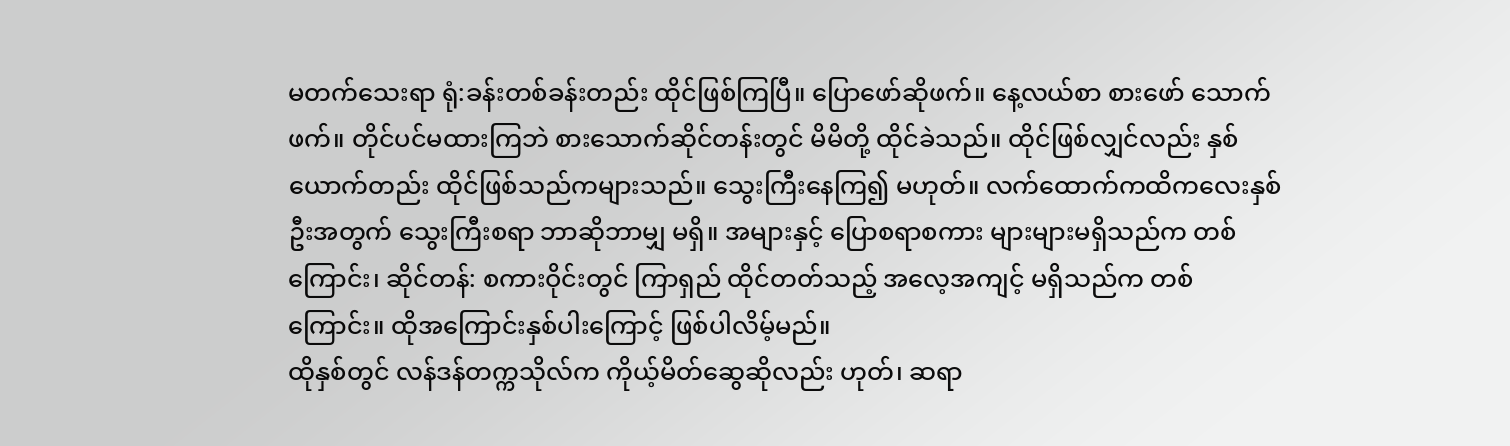မတက်သေးရာ ရုံ:ခန်းတစ်ခန်းတည်း ထိုင်ဖြစ်ကြပြီ။ ပြောဖော်ဆိုဖက်။ နေ့လယ်စာ စားဖော် သောက်ဖက်။ တိုင်ပင်မထားကြဘဲ စားသောက်ဆိုင်တန်းတွင် မိမိတို့ ထိုင်ခဲသည်။ ထိုင်ဖြစ်လျှင်လည်း နှစ်ယောက်တည်း ထိုင်ဖြစ်သည်ကများသည်။ သွေးကြီးနေကြ၍ မဟုတ်။ လက်ထောက်ကထိကလေးနှစ်ဦးအတွက် သွေးကြီးစရာ ဘာဆိုဘာမျှ မရှိ။ အများနှင့် ပြောစရာစကား များများမရှိသည်က တစ်ကြောင်း၊ ဆိုင်တန်: စကားဝိုင်းတွင် ကြာရှည် ထိုင်တတ်သည့် အလေ့အကျင့် မရှိသည်က တစ်ကြောင်း။ ထိုအကြောင်းနှစ်ပါးကြောင့် ဖြစ်ပါလိမ့်မည်။
ထိုနှစ်တွင် လန်ဒန်တက္ကသိုလ်က ကိုယ့်မိတ်ဆွေဆိုလည်း ဟုတ်၊ ဆရာ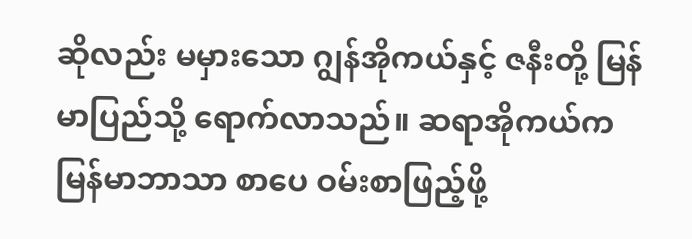ဆိုလည်း မမှားသော ဂျွန်အိုကယ်နှင့် ဇနီးတို့ မြန်မာပြည်သို့ ရောက်လာသည်။ ဆရာအိုကယ်က မြန်မာဘာသာ စာပေ ဝမ်းစာဖြည့်ဖို့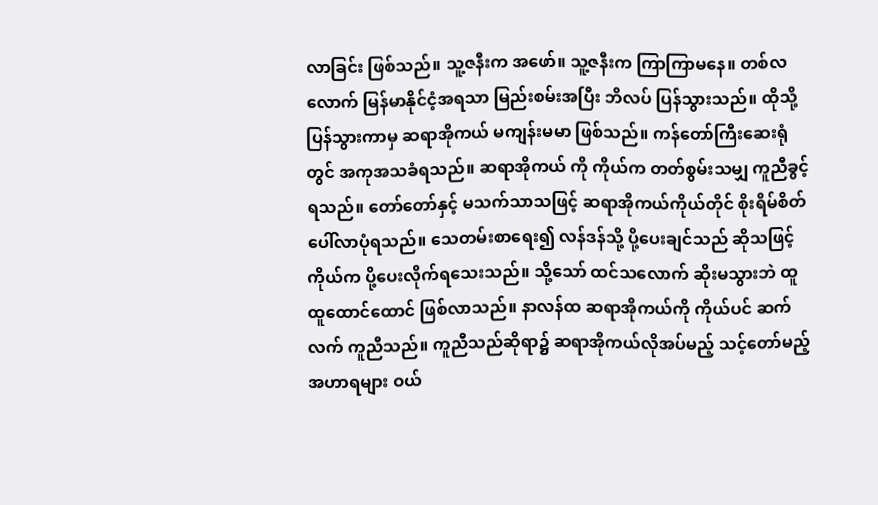လာခြင်း ဖြစ်သည်။ သူ့ဇနီးက အဖော်။ သူ့ဇနီးက ကြာကြာမနေ။ တစ်လလောက် မြန်မာနိုင်ငံ့အရသာ မြည်းစမ်းအပြီး ဘိလပ် ပြန်သွားသည်။ ထိုသို့ ပြန်သွားကာမှ ဆရာအိုကယ် မကျန်းမမာ ဖြစ်သည်။ ကန်တော်ကြီးဆေးရုံတွင် အကုအသခံရသည်။ ဆရာအိုကယ် ကို ကိုယ်က တတ်စွမ်းသမျှ ကူညီခွင့်ရသည်။ တော်တော်နှင့် မသက်သာသဖြင့် ဆရာအိုကယ်ကိုယ်တိုင် စိုးရိမ်စိတ် ပေါ်လာပုံရသည်။ သေတမ်းစာရေး၍ လန်ဒန်သို့ ပို့ပေးချင်သည် ဆိုသဖြင့် ကိုယ်က ပို့ပေးလိုက်ရသေးသည်။ သို့သော် ထင်သလောက် ဆိုးမသွားဘဲ ထူထူထောင်ထောင် ဖြစ်လာသည်။ နာလန်ထ ဆရာအိုကယ်ကို ကိုယ်ပင် ဆက်လက် ကူညီသည်။ ကူညီသည်ဆိုရာ၌ ဆရာအိုကယ်လိုအပ်မည့် သင့်တော်မည့် အဟာရများ ဝယ်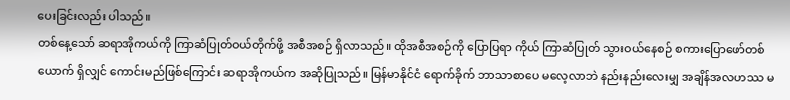ပေးခြင်းလည်း ပါသည်။
တစ်နေ့သော် ဆရာအိုကယ်ကို ကြာဆံပြုတ်ဝယ်တိုက်ဖို့ အစီအစဉ် ရှိလာသည်။ ထိုအစီအစဉ်ကို ပြောပြရာ ကိုယ် ကြာဆံပြုတ် သွားဝယ်နေစဉ် စကားပြောဖော်တစ်ယောက် ရှိလျှင် ကောင်းမည်ဖြစ်ကြောင်း ဆရာအိုကယ်က အဆိုပြုသည်။ မြန်မာနိုင်ငံ ရောက်ခိုက် ဘာသာစာပေ မလေ့လာဘဲ နည်းနည်းလေးမျှ အချိန်အလဟဿ မ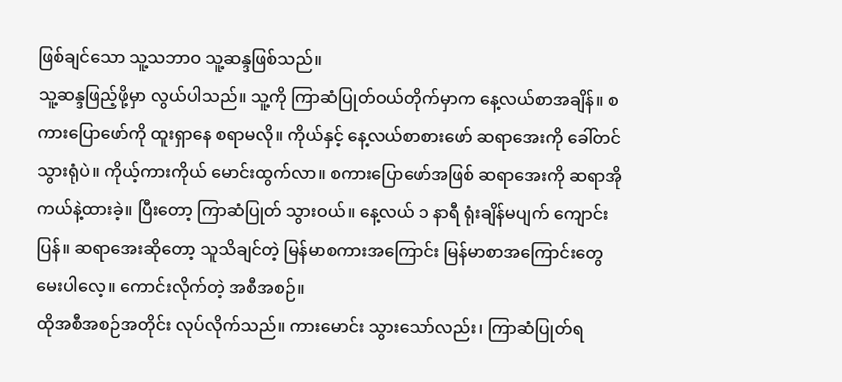ဖြစ်ချင်သော သူ့သဘာဝ သူ့ဆန္ဒဖြစ်သည်။
သူ့ဆန္ဒဖြည့်ဖို့မှာ လွယ်ပါသည်။ သူ့ကို ကြာဆံပြုတ်ဝယ်တိုက်မှာက နေ့လယ်စာအချိန်။ စကားပြောဖော်ကို ထူးရှာနေ စရာမလို။ ကိုယ်နှင့် နေ့လယ်စာစားဖော် ဆရာအေးကို ခေါ်တင်သွားရုံပဲ။ ကိုယ့်ကားကိုယ် မောင်းထွက်လာ။ စကားပြောဖော်အဖြစ် ဆရာအေးကို ဆရာအိုကယ်နဲ့ထားခဲ့။ ပြီးတော့ ကြာဆံပြုတ် သွားဝယ်။ နေ့လယ် ၁ နာရီ ရုံးချိန်မပျက် ကျောင်း ပြန်။ ဆရာအေးဆိုတော့ သူသိချင်တဲ့ မြန်မာစကားအကြောင်း မြန်မာစာအကြောင်းတွေ မေးပါလေ့။ ကောင်းလိုက်တဲ့ အစီအစဉ်။
ထိုအစီအစဉ်အတိုင်း လုပ်လိုက်သည်။ ကားမောင်း သွားသော်လည်း၊ ကြာဆံပြုတ်ရ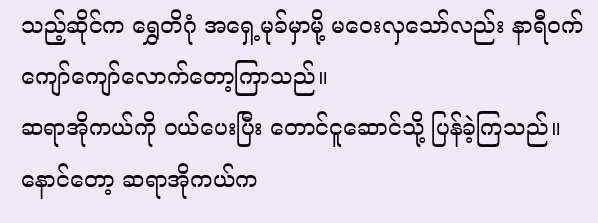သည့်ဆိုင်က ရွှေတိဂုံ အရှေ့မုခ်မှာမို့ မဝေးလှသော်လည်း နာရီဝက်ကျော်ကျော်လောက်တော့ကြာသည်။
ဆရာအိုကယ်ကို ဝယ်ပေးပြီး တောင်ငူဆောင်သို့ ပြန်ခဲ့ကြသည်။
နောင်တော့ ဆရာအိုကယ်က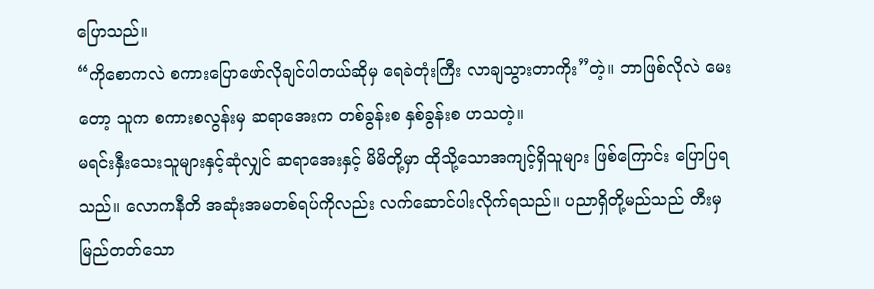ပြောသည်။
“ကိုစောကလဲ စကားပြောဖော်လိုချင်ပါတယ်ဆိုမှ ရေခဲတုံးကြီး လာချသွားတာကိုး”တဲ့။ ဘာဖြစ်လိုလဲ မေးတော့ သူက စကားစလွန်းမှ ဆရာအေးက တစ်ခွန်းစ နှစ်ခွန်းစ ဟသတဲ့။
မရင်းနှီးသေးသူများနှင့်ဆုံလျှင် ဆရာအေးနှင့် မိမိတို့မှာ ထိုသို့သောအကျင့်ရှိသူများ ဖြစ်ကြောင်း ပြောပြရသည်။ လောကနီတိ အဆုံးအမတစ်ရပ်ကိုလည်း လက်ဆောင်ပါးလိုက်ရသည်။ ပညာရှိတို့မည်သည် တီးမှ မြည်တတ်သော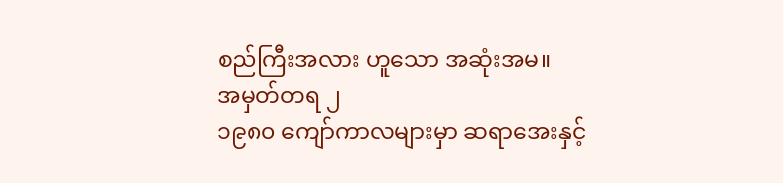စည်ကြီးအလား ဟူသော အဆုံးအမ။
အမှတ်တရ ၂
၁၉၈၀ ကျော်ကာလများမှာ ဆရာအေးနှင့်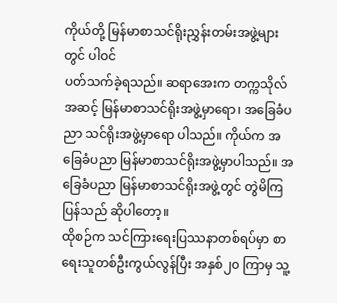ကိုယ်တို့ မြန်မာစာသင်ရိုးညွှန်းတမ်းအဖွဲ့များတွင် ပါဝင်
ပတ်သက်ခဲ့ရသည်။ ဆရာအေးက တက္ကသိုလ်အဆင့် မြန်မာစာသင်ရိုးအဖွဲ့မှာရော၊ အခြေခံပညာ သင်ရိုးအဖွဲ့မှာရော ပါသည်။ ကိုယ်က အခြေခံပညာ မြန်မာစာသင်ရိုးအဖွဲ့မှာပါသည်။ အခြေခံပညာ မြန်မာစာသင်ရိုးအဖွဲ့တွင် တွဲမိကြပြန်သည် ဆိုပါတော့။
ထိုစဉ်က သင်ကြားရေးပြဿနာတစ်ရပ်မှာ စာရေးသူတစ်ဦးကွယ်လွန်ပြီး အနှစ်၂၀ ကြာမှ သူ့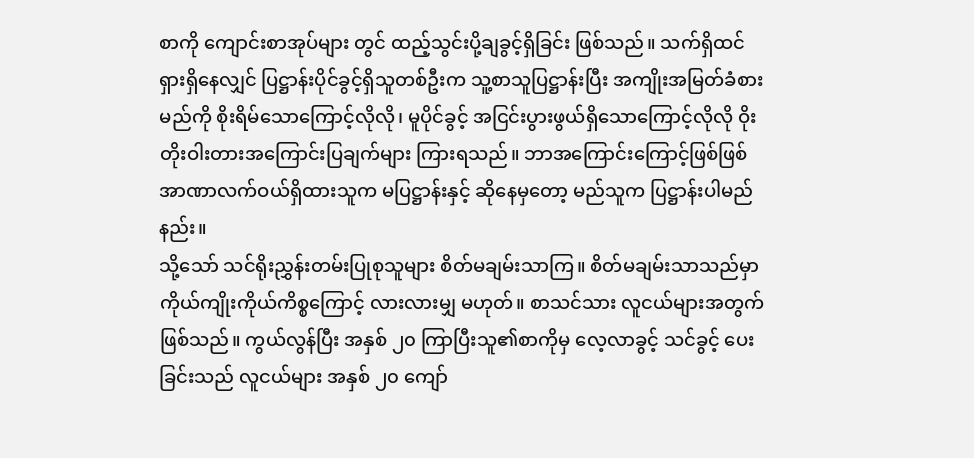စာကို ကျောင်းစာအုပ်များ တွင် ထည့်သွင်းပို့ချခွင့်ရှိခြင်း ဖြစ်သည်။ သက်ရှိထင်ရှားရှိနေလျှင် ပြဋ္ဌာန်းပိုင်ခွင့်ရှိသူတစ်ဦးက သူ့စာသူပြဋ္ဌာန်းပြီး အကျိုးအမြတ်ခံစားမည်ကို စိုးရိမ်သောကြောင့်လိုလို၊ မူပိုင်ခွင့် အငြင်းပွားဖွယ်ရှိသောကြောင့်လိုလို ဝိုးတိုးဝါးတားအကြောင်းပြချက်များ ကြားရသည်။ ဘာအကြောင်းကြောင့်ဖြစ်ဖြစ် အာဏာလက်ဝယ်ရှိထားသူက မပြဋ္ဌာန်းနှင့် ဆိုနေမှတော့ မည်သူက ပြဋ္ဌာန်းပါမည်နည်း။
သို့သော် သင်ရိုးညွှန်းတမ်းပြုစုသူများ စိတ်မချမ်းသာကြ။ စိတ်မချမ်းသာသည်မှာ ကိုယ်ကျိုးကိုယ်ကိစ္စကြောင့် လားလားမျှ မဟုတ်။ စာသင်သား လူငယ်များအတွက် ဖြစ်သည်။ ကွယ်လွန်ပြီး အနှစ် ၂၀ ကြာပြီးသူ၏စာကိုမှ လေ့လာခွင့် သင်ခွင့် ပေးခြင်းသည် လူငယ်များ အနှစ် ၂၀ ကျော်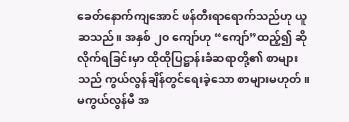ခေတ်နောက်ကျအောင် ဖန်တီးရာရောက်သည်ဟု ယူဆသည်။ အနှစ် ၂၀ ကျော်ဟု “ကျော်”ထည့်၍ ဆိုလိုက်ရခြင်းမှာ ထိုထိုပြဋ္ဌာန်းခံဆရာတို့၏ စာများသည် ကွယ်လွန်ချိန်တွင်ရေးခဲ့သော စာများမဟုတ်။ မကွယ်လွန်မီ အ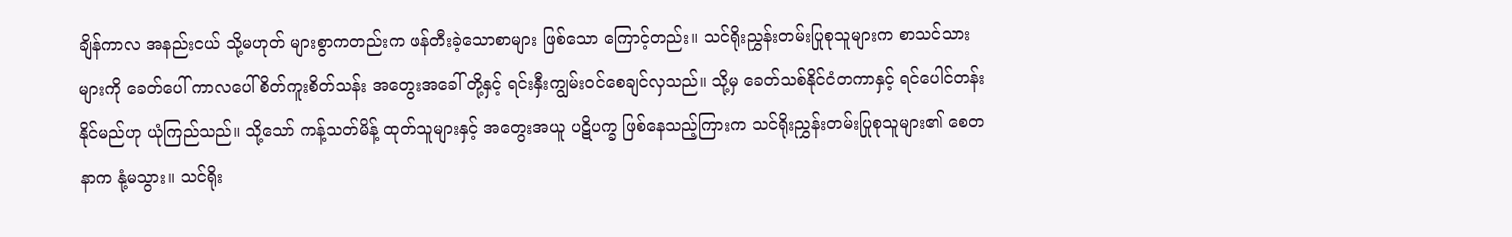ချိန်ကာလ အနည်းငယ် သို့မဟုတ် များစွာကတည်းက ဖန်တီးခဲ့သောစာများ ဖြစ်သော ကြောင့်တည်း။ သင်ရိုးညွှန်းတမ်းပြုစုသူများက စာသင်သားများကို ခေတ်ပေါ် ကာလပေါ် စိတ်ကူးစိတ်သန်း အတွေးအခေါ် တို့နှင့် ရင်းနှီးကျွမ်းဝင်စေချင်လှသည်။ သို့မှ ခေတ်သစ်နိုင်ငံတကာနှင့် ရင်ပေါင်တန်းနိုင်မည်ဟု ယုံကြည်သည်။ သို့သော် ကန့်သတ်မိန့် ထုတ်သူများနှင့် အတွေးအယူ ပဋိပက္ခ ဖြစ်နေသည့်ကြားက သင်ရိုးညွှန်းတမ်းပြုစုသူများ၏ စေတနာက နုံ့မသွား။ သင်ရိုး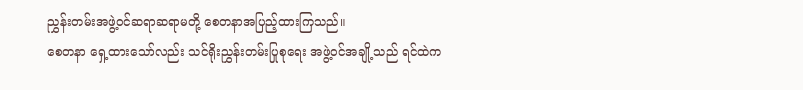ညွှန်းတမ်းအဖွဲ့ဝင်ဆရာဆရာမတို့ စေတနာအပြည့်ထားကြသည်။
စေတနာ ရှေ့ထားသော်လည်း သင်ရိုးညွှန်းတမ်းပြုစုရေး အဖွဲ့ဝင်အချို့သည် ရင်ထဲက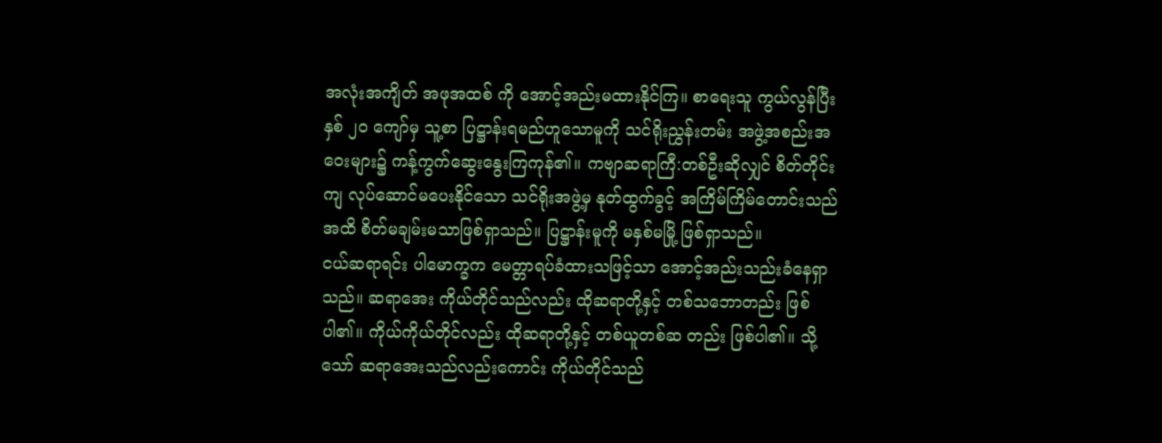အလုံးအကျိတ် အဖုအထစ် ကို အောင့်အည်းမထားနိုင်ကြ။ စာရေးသူ ကွယ်လွန်ပြီး နှစ် ၂၀ ကျော်မှ သူ့စာ ပြဋ္ဌာန်းရမည်ဟူသောမူကို သင်ရိုးညွှန်းတမ်း အဖွဲ့အစည်းအဝေးများ၌ ကန့်ကွက်ဆွေးနွေးကြကုန်၏။ ကဗျာဆရာကြီ:တစ်ဦးဆိုလျှင် စိတ်တိုင်းကျ လုပ်ဆောင်မပေးနိုင်သော သင်ရိုးအဖွဲ့မှ နုတ်ထွက်ခွင့် အကြိမ်ကြိမ်တောင်းသည်အထိ စိတ်မချမ်းမသာဖြစ်ရှာသည်။ ပြဋ္ဌာန်းမူကို မနှစ်မမြို့ ဖြစ်ရှာသည်။
ငယ်ဆရာရင်း ပါမောက္ခက မေတ္တာရပ်ခံထားသဖြင့်သာ အောင့်အည်းသည်းခံနေရှာသည်။ ဆရာအေး ကိုယ်တိုင်သည်လည်း ထိုဆရာတို့နှင့် တစ်သဘောတည်း ဖြစ်ပါ၏။ ကိုယ်ကိုယ်တိုင်လည်း ထိုဆရာတို့နှင့် တစ်ယူတစ်ဆ တည်း ဖြစ်ပါ၏။ သို့သော် ဆရာအေးသည်လည်းကောင်း ကိုယ်တိုင်သည်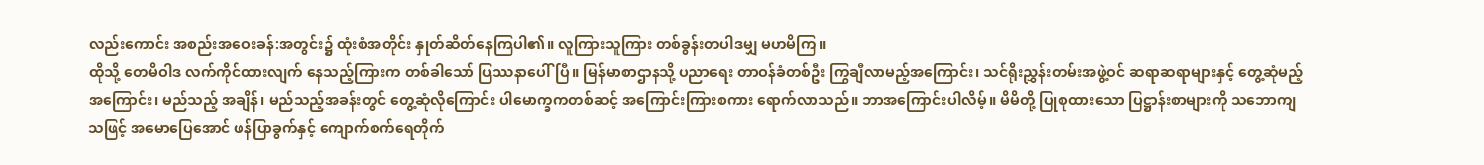လည်းကောင်း အစည်းအဝေးခန်:အတွင်း၌ ထုံးစံအတိုင်း နှုတ်ဆိတ်နေကြပါ၏။ လူကြားသူကြား တစ်ခွန်းတပါဒမျှ မဟမိကြ။
ထိုသို့ တေမိဝါဒ လက်ကိုင်ထားလျက် နေသည့်ကြားက တစ်ခါသော် ပြဿနာပေါ်ပြီ။ မြန်မာစာဌာနသို့ ပညာရေး တာဝန်ခံတစ်ဦး ကြွချီလာမည့်အကြောင်း၊ သင်ရိုးညွှန်းတမ်းအဖွဲ့ဝင် ဆရာဆရာများနှင့် တွေ့ဆုံမည့်အကြောင်း၊ မည်သည့် အချိန်၊ မည်သည့်အခန်းတွင် တွေ့ဆုံလိုကြောင်း ပါမောက္ခကတစ်ဆင့် အကြောင်းကြားစကား ရောက်လာသည်။ ဘာအကြောင်းပါလိမ့်။ မိမိတို့ ပြုစုထားသော ပြဋ္ဌာန်းစာများကို သဘောကျသဖြင့် အမောပြေအောင် ဖန်ပြာခွက်နှင့် ကျောက်စက်ရေတိုက်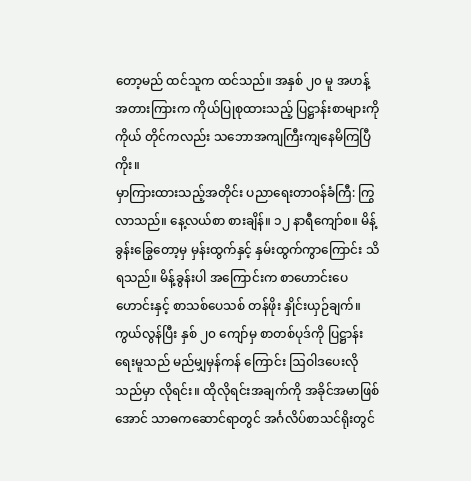တော့မည် ထင်သူက ထင်သည်။ အနှစ် ၂၀ မူ အဟန့်အတားကြားက ကိုယ်ပြုစုထားသည့် ပြဋ္ဌာန်းစာများကို ကိုယ် တိုင်ကလည်း သဘောအကျကြီးကျနေမိကြပြီကိုး။
မှာကြားထားသည့်အတိုင်း ပညာရေးတာဝန်ခံကြီ: ကြွလာသည်။ နေ့လယ်စာ စားချိန်။ ၁၂ နာရီကျော်စ။ မိန့်ခွန်းခြွေတော့မှ မှန်းထွက်နှင့် နှမ်းထွက်ကွာကြောင်း သိရသည်။ မိန့်ခွန်းပါ အကြောင်းက စာဟောင်းပေဟောင်းနှင့် စာသစ်ပေသစ် တန်ဖိုး နှိုင်းယှဉ်ချက်။ ကွယ်လွန်ပြီး နှစ် ၂၀ ကျော်မှ စာတစ်ပုဒ်ကို ပြဋ္ဌာန်းရေးမူသည် မည်မျှမှန်ကန် ကြောင်း ဩဝါဒပေးလိုသည်မှာ လိုရင်း။ ထိုလိုရင်းအချက်ကို အခိုင်အမာဖြစ်အောင် သာဓကဆောင်ရာတွင် အင်္ဂလိပ်စာသင်ရိုးတွင်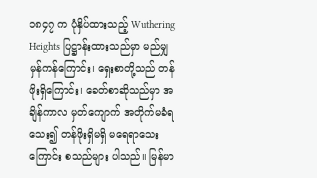၁၈၄၇ က ပုံနှိပ်ထားသည့် Wuthering Heights ပြဋ္ဌာန်းထားသည်မှာ မည်မျှမှန်ကန်ကြောင်း၊ ရှေးစာတို့သည် တန်ဖိုးရှိကြောင်း၊ ခေတ်စာဆိုသည်မှာ အချိန်ကာလ မှတ်ကျောက် အတိုက်မခံရသေး၍ တန်ဖိုးရှိမရှိ မရေရာသေးကြောင်း စသည်များ ပါသည်။ မြန်မာ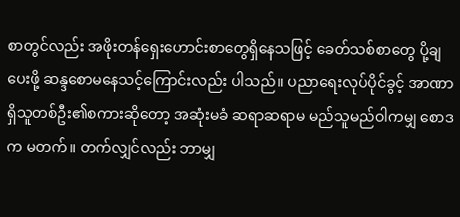စာတွင်လည်း အဖိုးတန်ရှေးဟောင်းစာတွေရှိနေသဖြင့် ခေတ်သစ်စာတွေ ပို့ချပေးဖို့ ဆန္ဒစောမနေသင့်ကြောင်းလည်း ပါသည်။ ပညာရေးလုပ်ပိုင်ခွင့် အာဏာ ရှိသူတစ်ဦး၏စကားဆိုတော့ အဆုံးမခံ ဆရာဆရာမ မည်သူမည်ဝါကမျှ စောဒက မတက်။ တက်လျှင်လည်း ဘာမျှ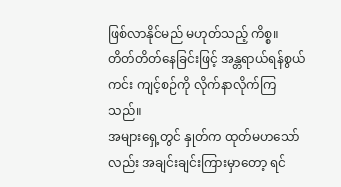ဖြစ်လာနိုင်မည် မဟုတ်သည့် ကိစ္စ။ တိတ်တိတ်နေခြင်းဖြင့် အန္တရာယ်ရန်စွယ်ကင်း ကျင့်စဉ်ကို လိုက်နာလိုက်ကြသည်။
အများရှေ့တွင် နှုတ်က ထုတ်မဟသော်လည်း အချင်းချင်းကြားမှာတော့ ရင်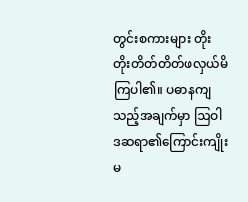တွင်းစကားများ တိုးတိုးတိတ်တိတ်ဖလှယ်မိကြပါ၏။ ပဓာနကျသည့်အချက်မှာ ဩဝါဒဆရာ၏ကြောင်းကျိုးမ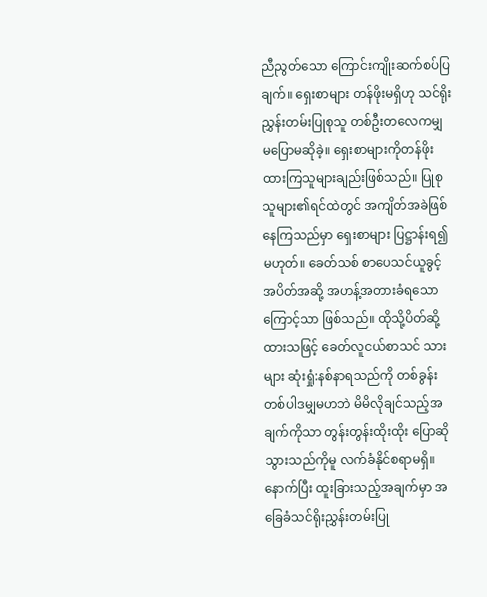ညီညွတ်သော ကြောင်းကျိုးဆက်စပ်ပြချက်။ ရှေးစာများ တန်ဖိုးမရှိဟု သင်ရိုးညွှန်းတမ်းပြုစုသူ တစ်ဦးတလေကမျှ မပြောမဆိုခဲ့။ ရှေးစာများကိုတန်ဖိုးထားကြသူများချည်းဖြစ်သည်။ ပြုစုသူများ၏ရင်ထဲတွင် အကျိတ်အခဲဖြစ်နေကြသည်မှာ ရှေးစာများ ပြဋ္ဌာန်းရ၍ မဟုတ်။ ခေတ်သစ် စာပေသင်ယူခွင့် အပိတ်အဆို့ အဟန့်အတားခံရသောကြောင့်သာ ဖြစ်သည်။ ထိုသို့ပိတ်ဆို့ထားသဖြင့် ခေတ်လူငယ်စာသင် သားများ ဆုံးရှုံ:နစ်နာရသည်ကို တစ်ခွန်းတစ်ပါဒမျှမဟဘဲ မိမိလိုချင်သည့်အချက်ကိုသာ တွန်းတွန်းထိုးထိုး ပြောဆိုသွားသည်ကိုမူ လက်ခံနိုင်စရာမရှိ။
နောက်ပြီး ထူးခြားသည့်အချက်မှာ အခြေခံသင်ရိုးညွှန်းတမ်းပြု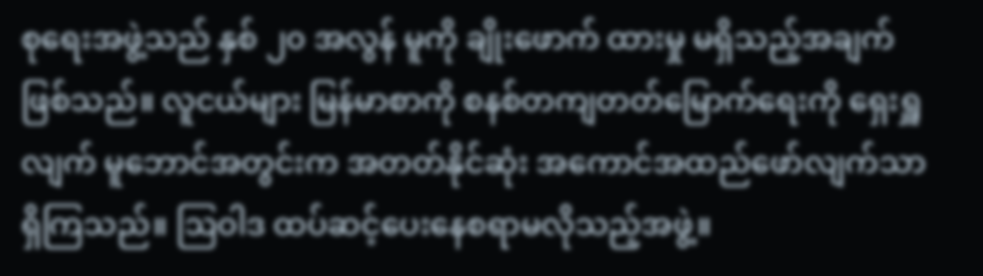စုရေးအဖွဲ့သည် နှစ် ၂၀ အလွန် မူကို ချိုးဖောက် ထားမှု မရှိသည့်အချက်ဖြစ်သည်။ လူငယ်များ မြန်မာစာကို စနစ်တကျတတ်မြောက်ရေးကို ရှေးရှူလျက် မူဘောင်အတွင်းက အတတ်နိုင်ဆုံး အကောင်အထည်ဖော်လျက်သာ ရှိကြသည်။ ဩဝါဒ ထပ်ဆင့်ပေးနေစရာမလိုသည့်အဖွဲ့။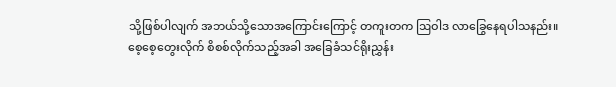သို့ဖြစ်ပါလျက် အဘယ်သို့သောအကြောင်းကြောင့် တကူးတက ဩဝါဒ လာခြွေနေရပါသနည်း။
စေ့စေ့တွေးလိုက် စိစစ်လိုက်သည့်အခါ အခြေခံသင်ရိုးညွှန်း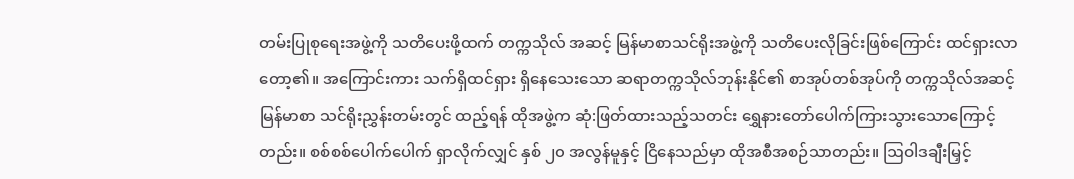တမ်းပြုစုရေးအဖွဲ့ကို သတိပေးဖို့ထက် တက္ကသိုလ် အဆင့် မြန်မာစာသင်ရိုးအဖွဲ့ကို သတိပေးလိုခြင်းဖြစ်ကြောင်း ထင်ရှားလာတော့၏။ အကြောင်းကား သက်ရှိထင်ရှား ရှိနေသေးသော ဆရာတက္ကသိုလ်ဘုန်းနိုင်၏ စာအုပ်တစ်အုပ်ကို တက္ကသိုလ်အဆင့် မြန်မာစာ သင်ရိုးညွှန်းတမ်းတွင် ထည့်ရန် ထိုအဖွဲ့က ဆုံ:ဖြတ်ထားသည့်သတင်း ရွှေနားတော်ပေါက်ကြားသွားသောကြောင့်တည်း။ စစ်စစ်ပေါက်ပေါက် ရှာလိုက်လျှင် နှစ် ၂၀ အလွန်မူနှင့် ငြိနေသည်မှာ ထိုအစီအစဉ်သာတည်း။ ဩဝါဒချီးမြှင့်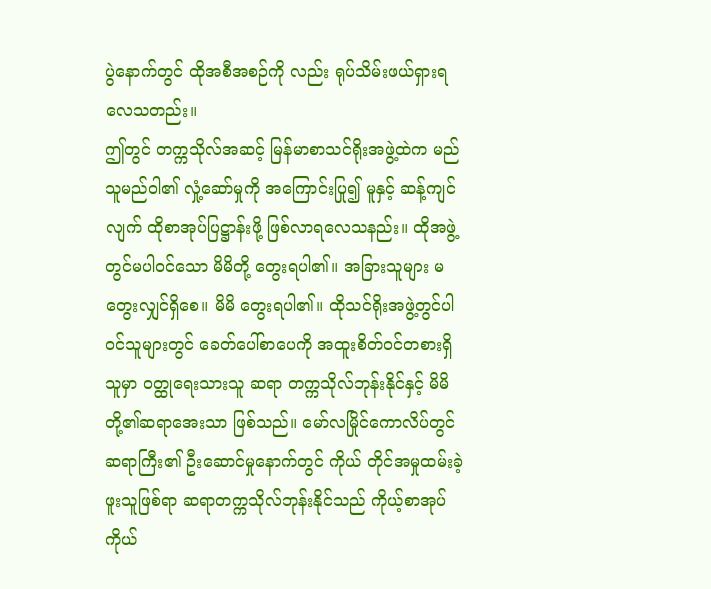ပွဲနောက်တွင် ထိုအစီအစဉ်ကို လည်း ရုပ်သိမ်းဖယ်ရှားရလေသတည်း။
ဤတွင် တက္ကသိုလ်အဆင့် မြန်မာစာသင်ရိုးအဖွဲ့ထဲက မည်သူမည်ဝါ၏ လှုံ့ဆော်မှုကို အကြောင်းပြု၍ မူနှင့် ဆန့်ကျင်လျက် ထိုစာအုပ်ပြဋ္ဌာန်းဖို့ ဖြစ်လာရလေသနည်း။ ထိုအဖွဲ့တွင်မပါဝင်သော မိမိတို့ တွေးရပါ၏။ အခြားသူများ မတွေးလျှင်ရှိစေ။ မိမိ တွေးရပါ၏။ ထိုသင်ရိုးအဖွဲ့တွင်ပါဝင်သူများတွင် ခေတ်ပေါ်စာပေကို အထူးစိတ်ဝင်တစားရှိသူမှာ ဝတ္ထုရေးသားသူ ဆရာ တက္ကသိုလ်ဘုန်းနိုင်နှင့် မိမိတို့၏ဆရာအေးသာ ဖြစ်သည်။ မော်လမြိုင်ကောလိပ်တွင် ဆရာကြီး၏ ဦးဆောင်မှုနောက်တွင် ကိုယ် တိုင်အမှုထမ်းခဲ့ဖူးသူဖြစ်ရာ ဆရာတက္ကသိုလ်ဘုန်းနိုင်သည် ကိုယ့်စာအုပ်ကိုယ်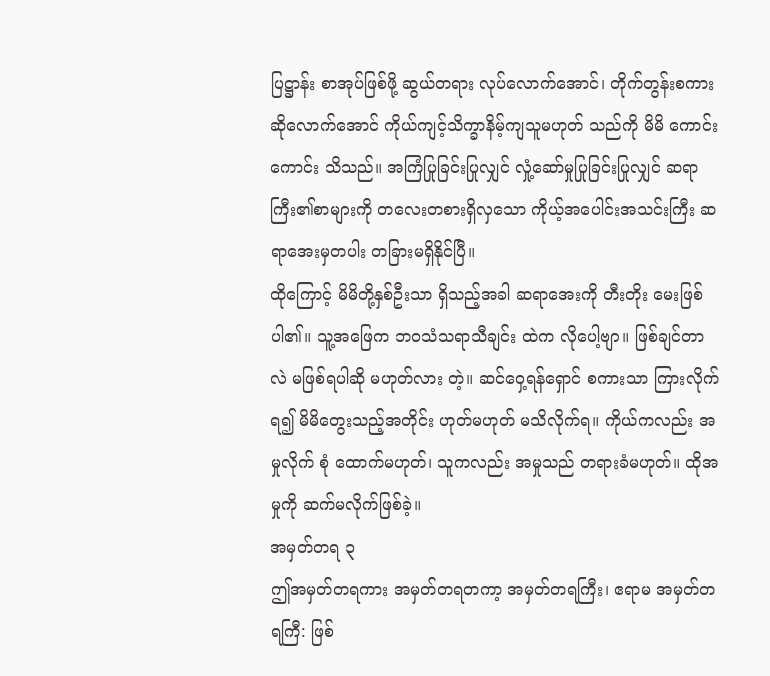ပြဋ္ဌာန်း စာအုပ်ဖြစ်ဖို့ ဆွယ်တရား လုပ်လောက်အောင်၊ တိုက်တွန်းစကား ဆိုလောက်အောင် ကိုယ်ကျင့်သိက္ခာနိမ့်ကျသူမဟုတ် သည်ကို မိမိ ကောင်းကောင်း သိသည်။ အကြံပြုခြင်းပြုလျှင် လှုံ့ဆော်မှုပြုခြင်းပြုလျှင် ဆရာကြီး၏စာများကို တလေးတစားရှိလှသော ကိုယ့်အပေါင်းအသင်းကြီး ဆရာအေးမှတပါး တခြားမရှိနိုင်ပြီ။
ထိုကြောင့် မိမိတို့နှစ်ဦးသာ ရှိသည့်အခါ ဆရာအေးကို တီးတိုး မေးဖြစ်ပါ၏။ သူ့အဖြေက ဘဝသံသရာသီချင်း ထဲက လိုပေါ့ဗျာ။ ဖြစ်ချင်တာလဲ မဖြစ်ရပါဆို မဟုတ်လား တဲ့။ ဆင်ဝှေ့ရန်ရှောင် စကားသာ ကြားလိုက်ရ၍ မိမိတွေးသည့်အတိုင်း ဟုတ်မဟုတ် မသိလိုက်ရ။ ကိုယ်ကလည်း အမှုလိုက် စုံ ထောက်မဟုတ်၊ သူကလည်း အမှုသည် တရားခံမဟုတ်။ ထိုအမှုကို ဆက်မလိုက်ဖြစ်ခဲ့။
အမှတ်တရ ၃
ဤအမှတ်တရကား အမှတ်တရတကာ့ အမှတ်တရကြီး၊ ဧရာမ အမှတ်တရကြီ: ဖြစ်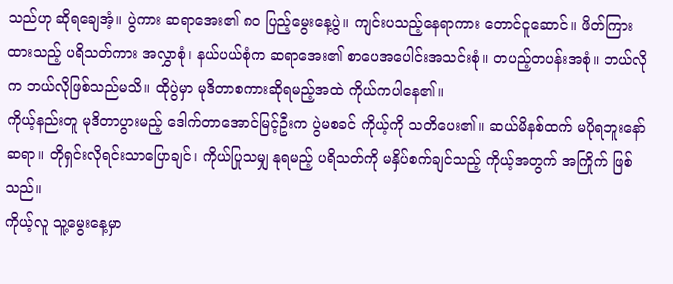သည်ဟု ဆိုရချေအံ့။ ပွဲကား ဆရာအေး၏ ၈၀ ပြည့်မွေးနေ့ပွဲ။ ကျင်းပသည့်နေရာကား တောင်ငူဆောင်။ ဖိတ်ကြားထားသည့် ပရိသတ်ကား အလွှာစုံ၊ နယ်ပယ်စုံက ဆရာအေး၏ စာပေအပေါင်းအသင်းစုံ။ တပည့်တပန်းအစုံ။ ဘယ်လိုက ဘယ်လိုဖြစ်သည်မသိ။ ထိုပွဲမှာ မုဒိတာစကားဆိုရမည့်အထဲ ကိုယ်ကပါနေ၏။
ကိုယ့်နည်းတူ မုဒိတာပွားမည့် ဒေါက်တာအောင်မြင့်ဦးက ပွဲမစခင် ကိုယ့်ကို သတိပေး၏။ ဆယ်မိနစ်ထက် မပိုရဘူးနော် ဆရာ။ တိုရှင်းလိုရင်းသာပြောချင်၊ ကိုယ်ပြုသမျှ နုရမည့် ပရိသတ်ကို မနှိပ်စက်ချင်သည့် ကိုယ့်အတွက် အကြိုက် ဖြစ်သည်။
ကိုယ့်လူ သူ့မွေးနေ့မှာ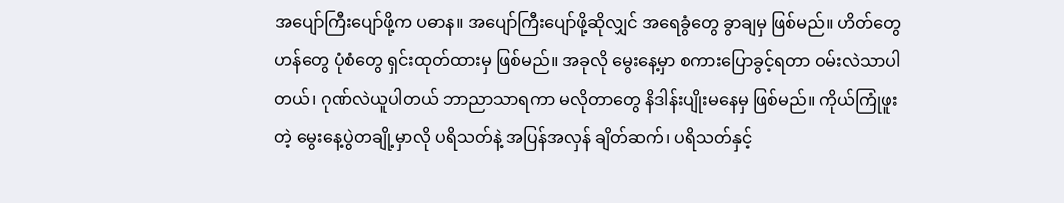အပျော်ကြီးပျော်ဖို့က ပဓာန။ အပျော်ကြီးပျော်ဖို့ဆိုလျှင် အရေခွံတွေ ခွာချမှ ဖြစ်မည်။ ဟိတ်တွေ ဟန်တွေ ပုံစံတွေ ရှင်းထုတ်ထားမှ ဖြစ်မည်။ အခုလို မွေးနေ့မှာ စကားပြောခွင့်ရတာ ဝမ်းလဲသာပါတယ်၊ ဂုဏ်လဲယူပါတယ် ဘာညာသာရကာ မလိုတာတွေ နိဒါန်းပျိုးမနေမှ ဖြစ်မည်။ ကိုယ်ကြုံဖူးတဲ့ မွေးနေ့ပွဲတချို့မှာလို ပရိသတ်နဲ့ အပြန်အလှန် ချိတ်ဆက်၊ ပရိသတ်နှင့်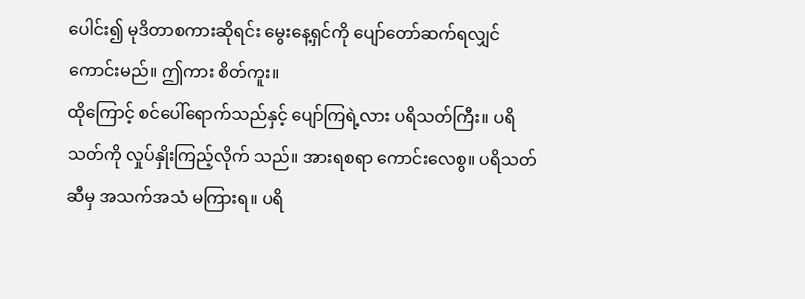ပေါင်း၍ မုဒိတာစကားဆိုရင်း မွေးနေ့ရှင်ကို ပျော်တော်ဆက်ရလျှင် ကောင်းမည်။ ဤကား စိတ်ကူး။
ထိုကြောင့် စင်ပေါ်ရောက်သည်နှင့် ပျော်ကြရဲ့လား ပရိသတ်ကြီး။ ပရိသတ်ကို လှုပ်နှိုးကြည့်လိုက် သည်။ အားရစရာ ကောင်းလေစွ။ ပရိသတ်ဆီမှ အသက်အသံ မကြားရ။ ပရိ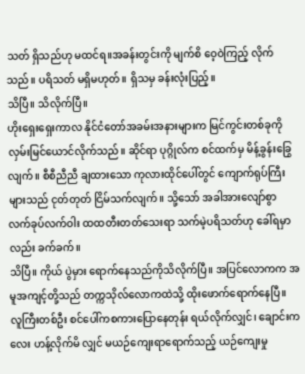သတ် ရှိသည်ဟု မထင်ရ။အခန်းတွင်းကို မျက်စိ ဝေ့ဝဲကြည့် လိုက်သည်။ ပရိသတ် မရှိမဟုတ်။ ရှိသမှ ခန်းလုံးပြည့်။
သိပြီ။ သိလိုက်ပြီ။
ဟိုးရှေးရှေးကာလ နိုင်ငံတော်အခမ်းအနားများက မြင်ကွင်းတစ်ခုကို လှမ်းမြင်ယောင်လိုက်သည်။ ဆိုင်ရာ ပုဂ္ဂိုလ်က စင်ထက်မှ မိန့်ခွန်းခြွေလျက်။ စီစီညီညီ ချထားသော ကုလားထိုင်ပေါ်တွင် ကျောက်ရုပ်ကြီးများသည် ငုတ်တုတ် ငြိမ်သက်လျက်။ သို့သော် အခါအားလျော်စွာ လက်ခုပ်လက်ဝါး ထထတီးတတ်သေးရာ သက်မဲ့ပရိသတ်ဟု ခေါ်ရမှာလည်း ခက်ခက်။
သိပြီ။ ကိုယ် ပွဲမှား ရောက်နေသည်ကိုသိလိုက်ပြီ။ အပြင်လောကက အမူအကျင့်တို့သည် တက္ကသိုလ်လောကထဲသို့ ထိုးဖောက်ရောက်နေပြီ။ လူကြီးတစ်ဦး စင်ပေါ်ကစကားပြောနေတုန်း ရယ်လိုက်လျှင်၊ ချောင်းကလေး ဟန့်လိုက်မိ လျှင် မယဉ်ကျေးရာရောက်သည့် ယဉ်ကျေးမှု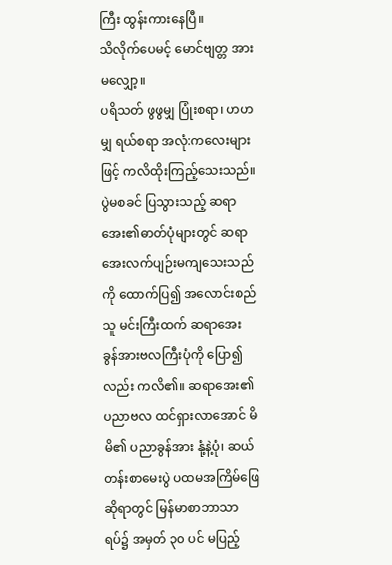ကြီး ထွန်းကားနေပြီ။
သိလိုက်ပေမင့် မောင်ဗျတ္တ အားမလျှော့။
ပရိသတ် ဖွဖွမျှ ပြုံးစရာ၊ ဟဟမျှ ရယ်စရာ အလုံ:ကလေးများဖြင့် ကလိထိုးကြည့်သေးသည်။ ပွဲမစခင် ပြသွားသည့် ဆရာအေး၏ဓာတ်ပုံများတွင် ဆရာအေးလက်ပျဉ်းမကျသေးသည်ကို ထောက်ပြ၍ အလောင်းစည်သူ မင်းကြီးထက် ဆရာအေး ခွန်အားဗလကြီးပုံကို ပြော၍လည်း ကလိ၏။ ဆရာအေး၏ ပညာဗလ ထင်ရှားလာအောင် မိမိ၏ ပညာခွန်အား နုံ့နဲ့ပုံ၊ ဆယ်တန်းစာမေးပွဲ ပထမအကြိမ်ဖြေဆိုရာတွင် မြန်မာစာဘာသာရပ်၌ အမှတ် ၃၀ ပင် မပြည့်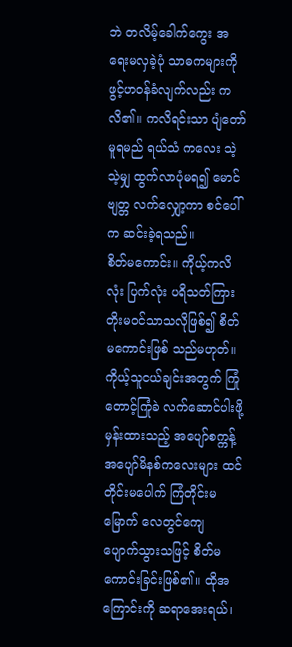ဘဲ တလိမ့်ခေါက်ကွေး အရေးမလှခဲ့ပုံ သာဓကများကို ဖွင့်ဟဝန်ခံလျက်လည်း ကလိ၏။ ကလိရင်းသာ ပျံတော်မူရမည် ရယ်သံ ကလေး သဲ့သဲ့မျှ ထွက်လာပုံမရ၍ မောင်ဗျတ္တ လက်လျှော့ကာ စင်ပေါ်က ဆင်းခဲ့ရသည်။
စိတ်မကောင်း။ ကိုယ့်ကလိလုံး ပြက်လုံး ပရိသတ်ကြားတိုးမဝင်သာသလိုဖြစ်၍ စိတ်မကောင်းဖြစ် သည်မဟုတ်။ ကိုယ့်သူငယ်ချင်းအတွက် ကြုံတောင့်ကြုံခဲ လက်ဆောင်ပါးဖို့မှန်းထားသည့် အပျော်စက္ကန့် အပျော်မိနစ်ကလေးများ ထင်တိုင်းမပေါက် ကြံတိုင်းမမြောက် လေတွင်ကျေ ပျောက်သွားသဖြင့် စိတ်မကောင်းခြင်းဖြစ်၏။ ထိုအကြောင်းကို ဆရာအေးရယ်၊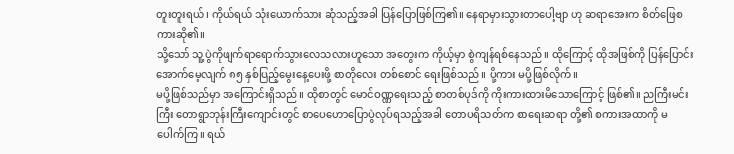တူးတူးရယ်၊ ကိုယ်ရယ် သုံးယောက်သား ဆုံသည့်အခါ ပြန်ပြောဖြစ်ကြ၏။ နေရာမှားသွားတာပေါ့ဗျာ ဟု ဆရာအေးက စိတ်ဖြေစကားဆို၏။
သို့သော် သူ့ပွဲကိုဖျက်ရာရောက်သွားလေသလားဟူသော အတွေးက ကိုယ့်မှာ စွဲကျန်ရစ်နေသည်။ ထိုကြောင့် ထိုအဖြစ်ကို ပြန်ပြောင်းအောက်မေ့လျက် ၈၅ နှစ်ပြည့်မွေးနေ့ပေးဖို့ စာတိုလေး တစ်စောင် ရေးဖြစ်သည်။ ပို့ကား မပို့ဖြစ်လိုက်။
မပို့ဖြစ်သည်မှာ အကြောင်းရှိသည်။ ထိုစာတွင် မောင်ဝဏ္ဏရေးသည့် စာတစ်ပုဒ်ကို ကိုးကားထားမိသောကြောင့် ဖြစ်၏။ ညကြီးမင်းကြီး တောရွာဘုန်းကြီးကျောင်းတွင် စာပေဟောပြောပွဲလုပ်ရသည့်အခါ တောပရိသတ်က စာရေးဆရာ တို့၏ စကားအထာကို မပေါက်ကြ။ ရယ်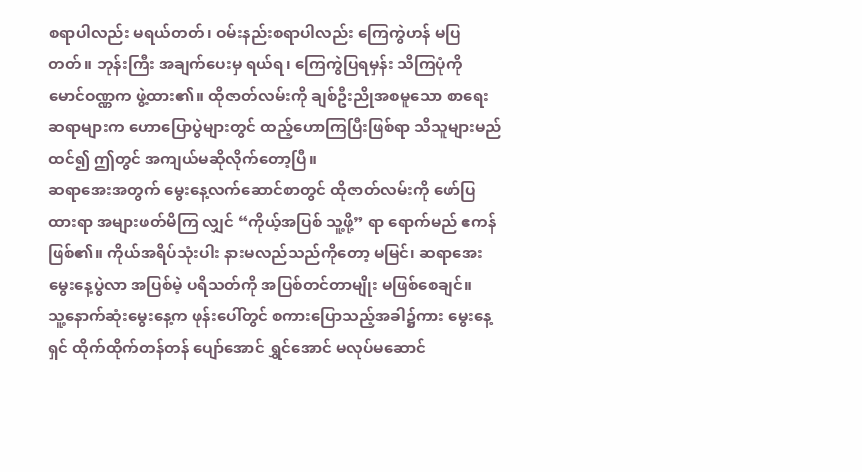စရာပါလည်း မရယ်တတ်၊ ဝမ်းနည်းစရာပါလည်း ကြေကွဲဟန် မပြတတ်။ ဘုန်းကြီး အချက်ပေးမှ ရယ်ရ၊ ကြေကွဲပြရမှန်း သိကြပုံကို မောင်ဝဏ္ဏက ဖွဲ့ထား၏။ ထိုဇာတ်လမ်းကို ချစ်ဦးညိုအစမူသော စာရေးဆရာများက ဟောပြောပွဲများတွင် ထည့်ဟောကြပြီးဖြစ်ရာ သိသူများမည်ထင်၍ ဤတွင် အကျယ်မဆိုလိုက်တော့ပြီ။
ဆရာအေးအတွက် မွေးနေ့လက်ဆောင်စာတွင် ထိုဇာတ်လမ်းကို ဖော်ပြထားရာ အများဖတ်မိကြ လျှင် “ကိုယ့်အပြစ် သူ့ဖို့” ရာ ရောက်မည် ဧကန်ဖြစ်၏။ ကိုယ်အရိပ်သုံးပါး နားမလည်သည်ကိုတော့ မမြင်၊ ဆရာအေး မွေးနေ့ပွဲလာ အပြစ်မဲ့ ပရိသတ်ကို အပြစ်တင်တာမျိုး မဖြစ်စေချင်။
သူ့နောက်ဆုံးမွေးနေ့က ဖုန်းပေါ်တွင် စကားပြောသည့်အခါ၌ကား မွေးနေ့ရှင် ထိုက်ထိုက်တန်တန် ပျော်အောင် ရွှင်အောင် မလုပ်မဆောင်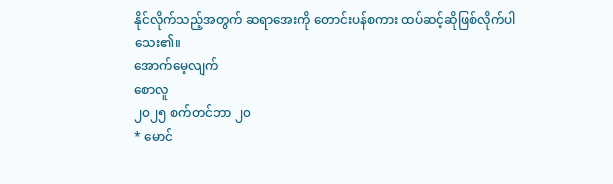နိုင်လိုက်သည့်အတွက် ဆရာအေးကို တောင်းပန်စကား ထပ်ဆင့်ဆိုဖြစ်လိုက်ပါသေး၏။
အောက်မေ့လျက်
စောလူ
၂၀၂၅ စက်တင်ဘာ ၂၀
* မောင်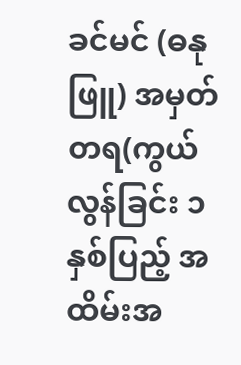ခင်မင် (ဓနုဖြူ) အမှတ်တရ(ကွယ်လွန်ခြင်း ၁ နှစ်ပြည့် အထိမ်းအ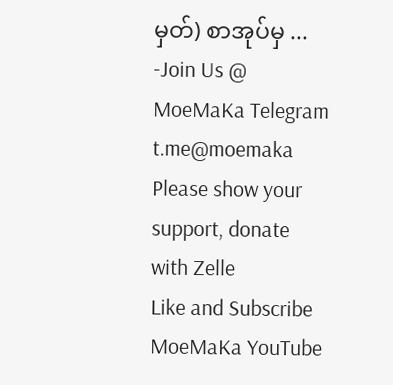မှတ်) စာအုပ်မှ ...
-Join Us @ MoeMaKa Telegram
t.me@moemaka
Please show your support, donate with Zelle
Like and Subscribe MoeMaKa YouTube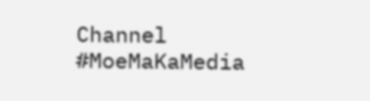Channel
#MoeMaKaMedia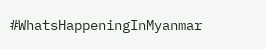#WhatsHappeningInMyanmar